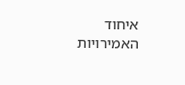איחוד האמירויות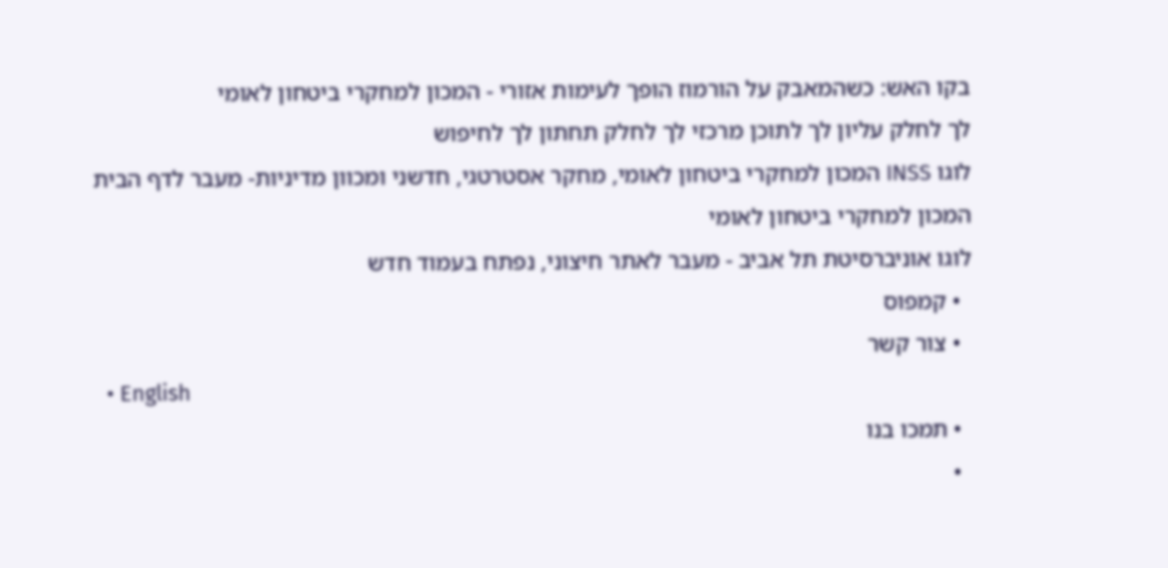בקו האש: כשהמאבק על הורמוז הופך לעימות אזורי - המכון למחקרי ביטחון לאומי
לך לחלק עליון לך לתוכן מרכזי לך לחלק תחתון לך לחיפוש
לוגו INSS המכון למחקרי ביטחון לאומי, מחקר אסטרטגי, חדשני ומכוון מדיניות- מעבר לדף הבית
המכון למחקרי ביטחון לאומי
לוגו אוניברסיטת תל אביב - מעבר לאתר חיצוני, נפתח בעמוד חדש
  • קמפוס
  • צור קשר
  • English
  • תמכו בנו
  •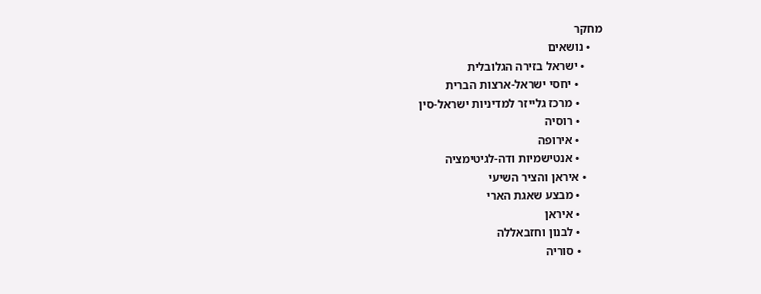מחקר
    • נושאים
      • ישראל בזירה הגלובלית
        • יחסי ישראל-ארצות הברית
        • מרכז גלייזר למדיניות ישראל-סין
        • רוסיה
        • אירופה
        • אנטישמיות ודה-לגיטימציה
      • איראן והציר השיעי
        • מבצע שאגת הארי
        • איראן
        • לבנון וחזבאללה
        • סוריה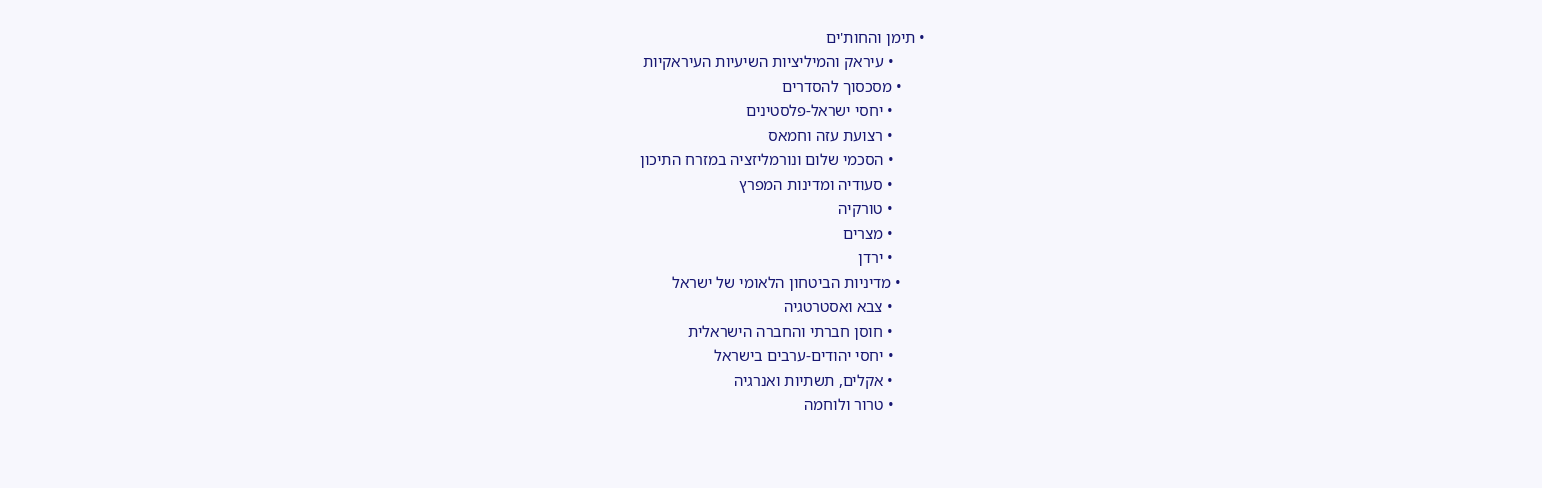• תימן והחות'ים
        • עיראק והמיליציות השיעיות העיראקיות
      • מסכסוך להסדרים
        • יחסי ישראל-פלסטינים
        • רצועת עזה וחמאס
        • הסכמי שלום ונורמליזציה במזרח התיכון
        • סעודיה ומדינות המפרץ
        • טורקיה
        • מצרים
        • ירדן
      • מדיניות הביטחון הלאומי של ישראל
        • צבא ואסטרטגיה
        • חוסן חברתי והחברה הישראלית
        • יחסי יהודים-ערבים בישראל
        • אקלים, תשתיות ואנרגיה
        • טרור ולוחמה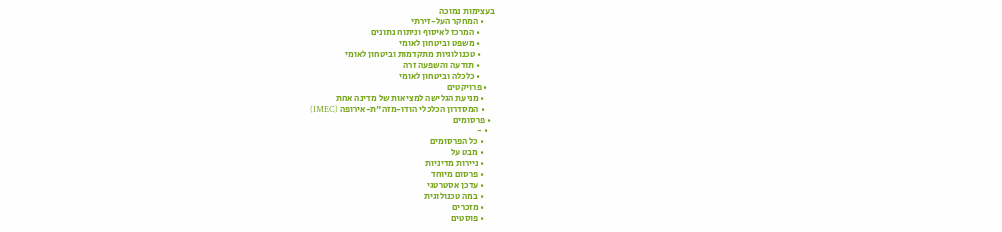בעצימות נמוכה
      • המחקר העל-זירתי
        • המרכז לאיסוף וניתוח נתונים
        • משפט וביטחון לאומי
        • טכנולוגיות מתקדמות וביטחון לאומי
        • תודעה והשפעה זרה
        • כלכלה וביטחון לאומי
    • פרויקטים
      • מניעת הגלישה למציאות של מדינה אחת
      • המסדרון הכלכלי הודו-מזה"ת-אירופה (IMEC)
  • פרסומים
    • -
      • כל הפרסומים
      • מבט על
      • ניירות מדיניות
      • פרסום מיוחד
      • עדכן אסטרטגי
      • במה טכנולוגית
      • מזכרים
      • פוסטים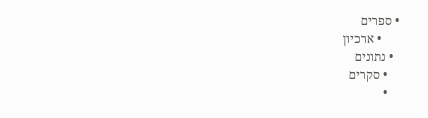• ספרים
      • ארכיון
  • נתונים
    • סקרים
    •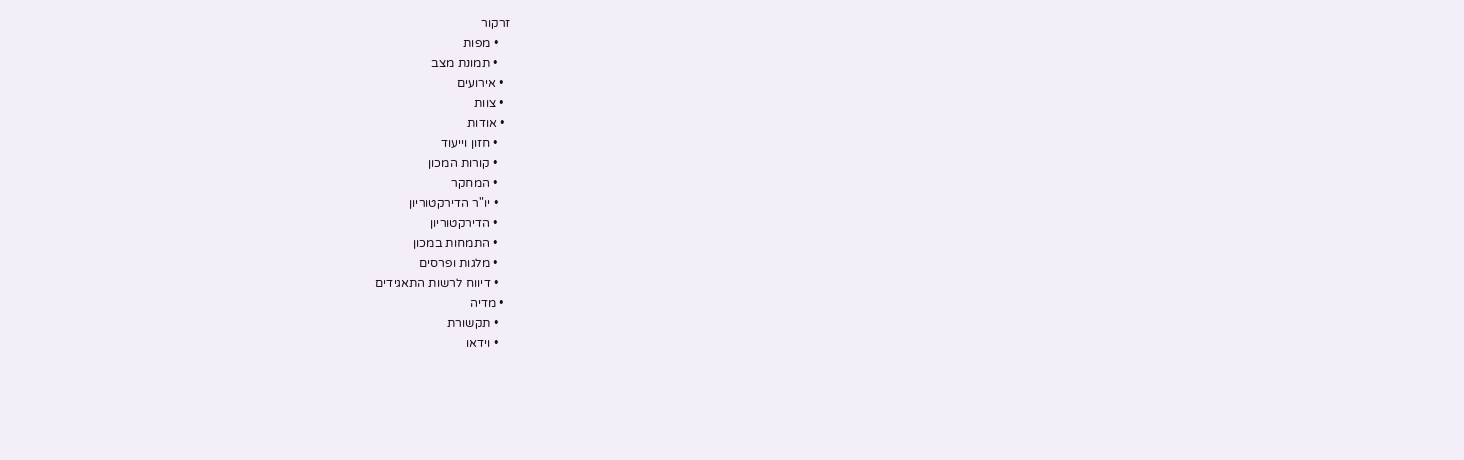זרקור
    • מפות
    • תמונת מצב
  • אירועים
  • צוות
  • אודות
    • חזון וייעוד
    • קורות המכון
    • המחקר
    • יו"ר הדירקטוריון
    • הדירקטוריון
    • התמחות במכון
    • מלגות ופרסים
    • דיווח לרשות התאגידים
  • מדיה
    • תקשורת
    • וידאו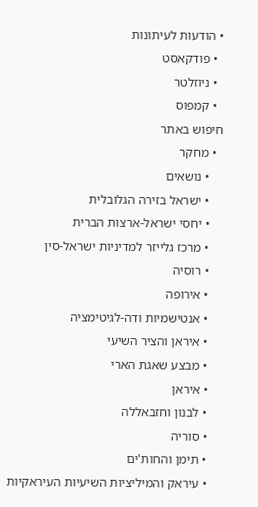• הודעות לעיתונות
  • פודקאסט
  • ניוזלטר
  • קמפוס
חיפוש באתר
  • מחקר
    • נושאים
    • ישראל בזירה הגלובלית
    • יחסי ישראל-ארצות הברית
    • מרכז גלייזר למדיניות ישראל-סין
    • רוסיה
    • אירופה
    • אנטישמיות ודה-לגיטימציה
    • איראן והציר השיעי
    • מבצע שאגת הארי
    • איראן
    • לבנון וחזבאללה
    • סוריה
    • תימן והחות'ים
    • עיראק והמיליציות השיעיות העיראקיות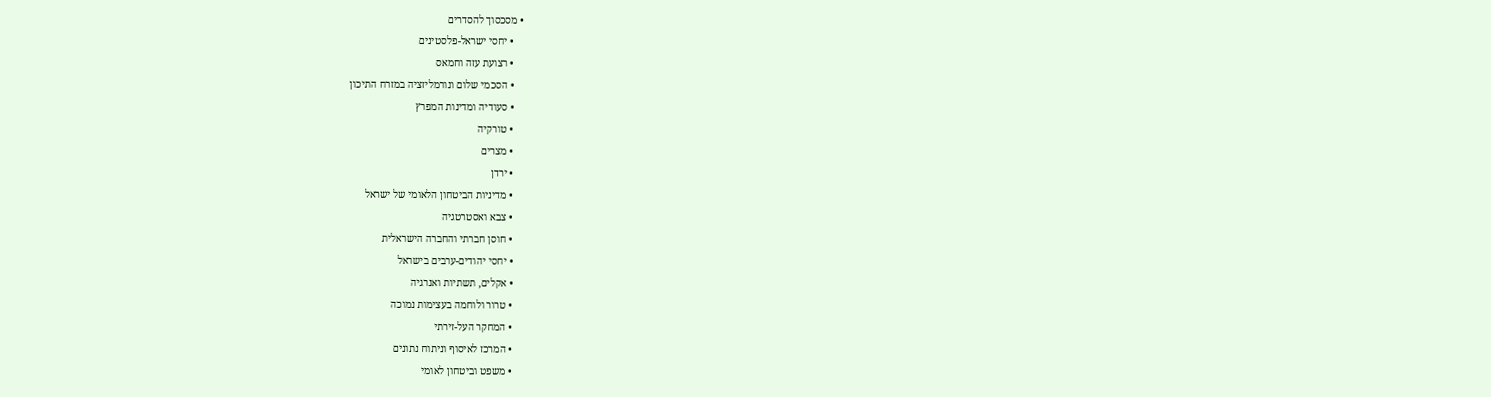• מסכסוך להסדרים
    • יחסי ישראל-פלסטינים
    • רצועת עזה וחמאס
    • הסכמי שלום ונורמליזציה במזרח התיכון
    • סעודיה ומדינות המפרץ
    • טורקיה
    • מצרים
    • ירדן
    • מדיניות הביטחון הלאומי של ישראל
    • צבא ואסטרטגיה
    • חוסן חברתי והחברה הישראלית
    • יחסי יהודים-ערבים בישראל
    • אקלים, תשתיות ואנרגיה
    • טרור ולוחמה בעצימות נמוכה
    • המחקר העל-זירתי
    • המרכז לאיסוף וניתוח נתונים
    • משפט וביטחון לאומי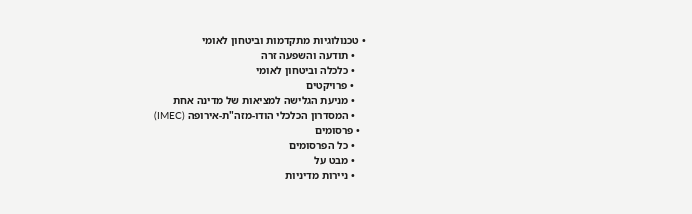• טכנולוגיות מתקדמות וביטחון לאומי
    • תודעה והשפעה זרה
    • כלכלה וביטחון לאומי
    • פרויקטים
    • מניעת הגלישה למציאות של מדינה אחת
    • המסדרון הכלכלי הודו-מזה"ת-אירופה (IMEC)
  • פרסומים
    • כל הפרסומים
    • מבט על
    • ניירות מדיניות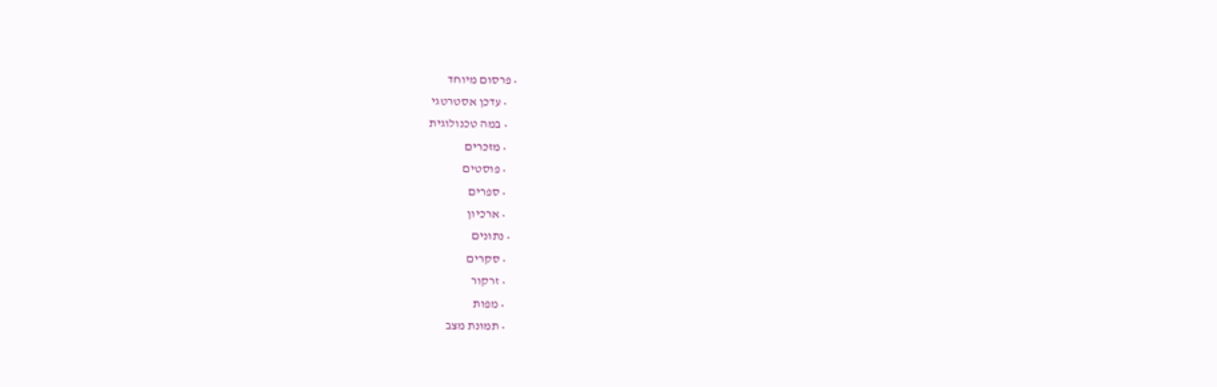• פרסום מיוחד
    • עדכן אסטרטגי
    • במה טכנולוגית
    • מזכרים
    • פוסטים
    • ספרים
    • ארכיון
  • נתונים
    • סקרים
    • זרקור
    • מפות
    • תמונת מצב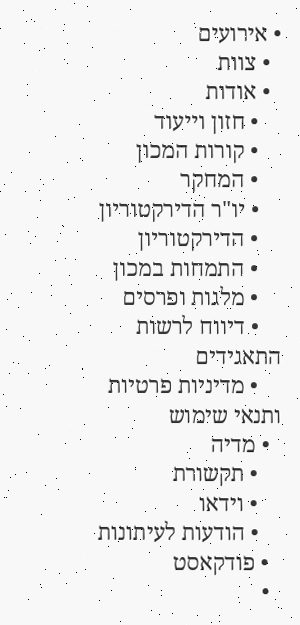• אירועים
  • צוות
  • אודות
    • חזון וייעוד
    • קורות המכון
    • המחקר
    • יו"ר הדירקטוריון
    • הדירקטוריון
    • התמחות במכון
    • מלגות ופרסים
    • דיווח לרשות התאגידים
    • מדיניות פרטיות ותנאי שימוש
  • מדיה
    • תקשורת
    • וידאו
    • הודעות לעיתונות
  • פודקאסט
  •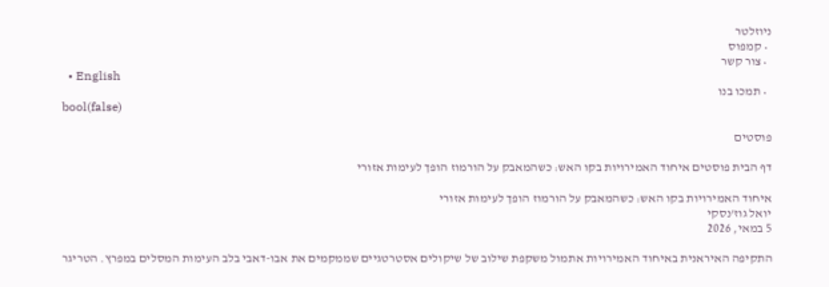ניוזלטר
  • קמפוס
  • צור קשר
  • English
  • תמכו בנו
bool(false)

פוסטים

דף הבית פוסטים איחוד האמירויות בקו האש: כשהמאבק על הורמוז הופך לעימות אזורי

איחוד האמירויות בקו האש: כשהמאבק על הורמוז הופך לעימות אזורי
יואל גוז'נסקי
5 במאי, 2026

התקיפה האיראנית באיחוד האמירויות אתמול משקפת שילוב של שיקולים אסטרטגיים שממקמים את אבו-דאבי בלב העימות המסלים במפרץ. הטריגר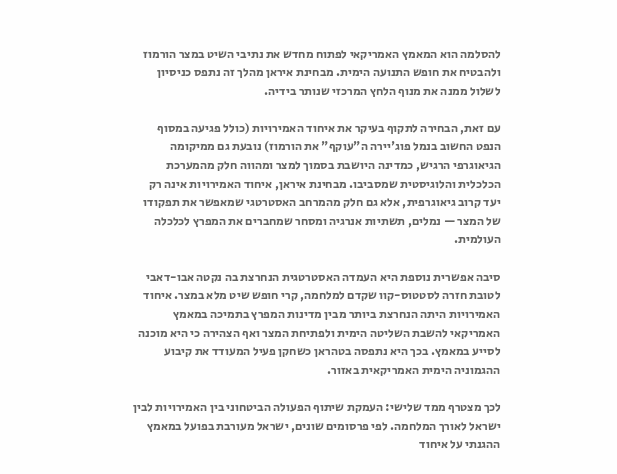להסלמה הוא המאמץ האמריקאי לפתוח מחדש את נתיבי השיט במצר הורמוז ולהבטיח את חופש התנועה הימית. מבחינת איראן מהלך זה נתפס כניסיון לשלול ממנה את מנוף הלחץ המרכזי שנותר בידיה.

עם זאת, הבחירה לתקוף בעיקר את איחוד האמירויות (כולל פגיעה במסוף הנפט החשוב בנמל פוג'יירה ה"עוקף" את הורמוז) נובעת גם ממיקומה הגיאוגרפי הרגיש, כמדינה היושבת בסמוך למצר ומהווה חלק מהמערכת הכלכלית והלוגיסטית שמסביבו. מבחינת איראן, איחוד האמירויות אינה רק יעד קרוב גיאוגרפית, אלא גם חלק מהמרחב האסטרטגי שמאפשר את תפקודו של המצר — נמלים, תשתיות אנרגיה ומסחר שמחברים את המפרץ לכלכלה העולמית.

סיבה אפשרית נוספת היא העמדה האסטרטגית הנחרצת בה נקטה אבו-דאבי לטובת חזרה לסטטוס-קוו שקדם למלחמה, קרי חופש שיט מלא במצר. איחוד האמירויות היתה הנחרצת ביותר מבין מדינות המפרץ בתמיכה במאמץ האמריקאי להשבת השליטה הימית ולפתיחת המצר ואף הצהירה כי היא מוכנה לסייע במאמץ. בכך היא נתפסה בטהראן כשחקן פעיל המעודד את קיבוע ההגמוניה הימית האמריקאית באזור.

לכך מצטרף ממד שלישי: העמקת שיתוף הפעולה הביטחוני בין האמירויות לבין ישראל לאורך המלחמה. לפי פרסומים שונים, ישראל מעורבת בפועל במאמץ ההגנתי על איחוד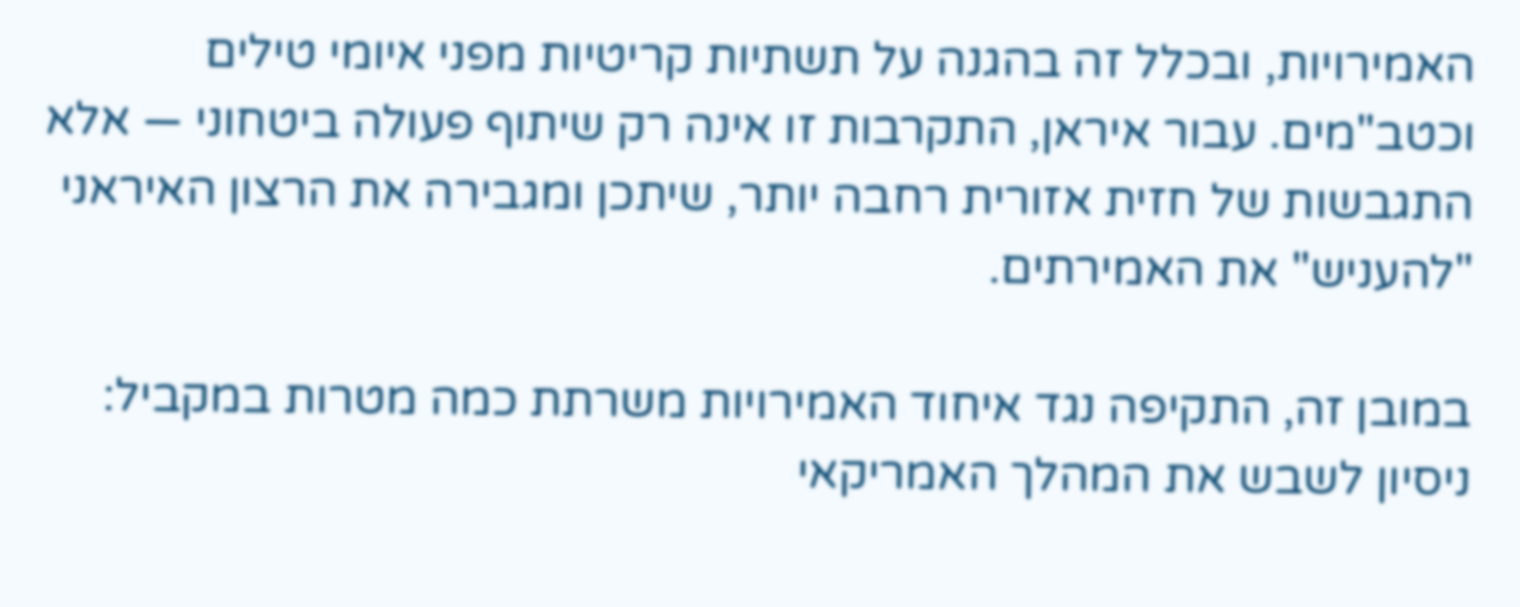האמירויות, ובכלל זה בהגנה על תשתיות קריטיות מפני איומי טילים וכטב"מים. עבור איראן, התקרבות זו אינה רק שיתוף פעולה ביטחוני — אלא התגבשות של חזית אזורית רחבה יותר, שיתכן ומגבירה את הרצון האיראני "להעניש" את האמירתים.

במובן זה, התקיפה נגד איחוד האמירויות משרתת כמה מטרות במקביל: ניסיון לשבש את המהלך האמריקאי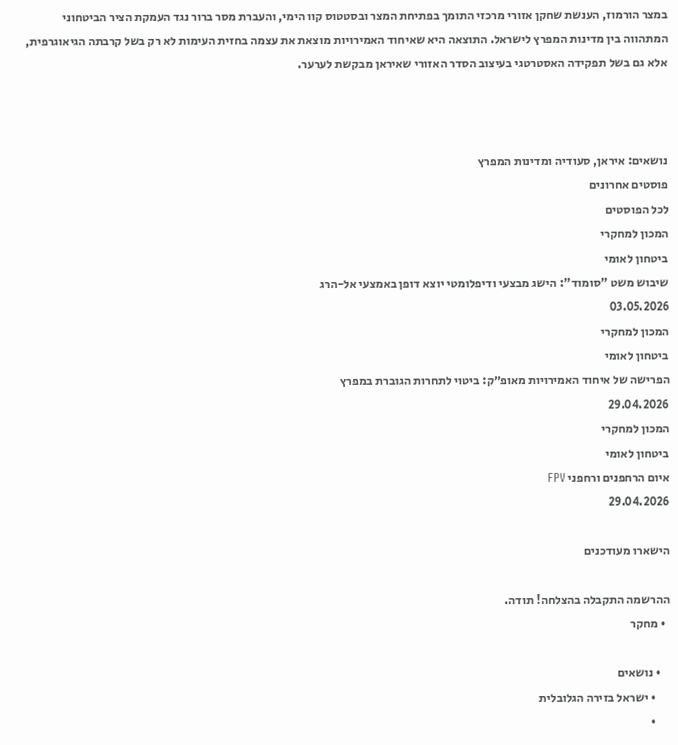במצר הורמוז, הענשת שחקן אזורי מרכזי התומך בפתיחת המצר ובסטטוס קוו הימי, והעברת מסר ברור נגד העמקת הציר הביטחוני המתהווה בין מדינות המפרץ לישראל. התוצאה היא שאיחוד האמירויות מוצאת את עצמה בחזית העימות לא רק בשל קרבתה הגיאוגרפית, אלא גם בשל תפקידה האסטרטגי בעיצוב הסדר האזורי שאיראן מבקשת לערער.



נושאים: איראן, סעודיה ומדינות המפרץ
פוסטים אחרונים
לכל הפוסטים
המכון למחקרי
ביטחון לאומי
שיבוש משט "סומוד": הישג מבצעי ודיפלומטי יוצא דופן באמצעי אל-הרג
03.05.2026
המכון למחקרי
ביטחון לאומי
הפרישה של איחוד האמירויות מאופ״ק: ביטוי לתחרות הגוברת במפרץ
29.04.2026
המכון למחקרי
ביטחון לאומי
איום הרחפנים ורחפני FPV
29.04.2026

הישארו מעודכנים

ההרשמה התקבלה בהצלחה! תודה.
  • מחקר

    • נושאים
      • ישראל בזירה הגלובלית
      •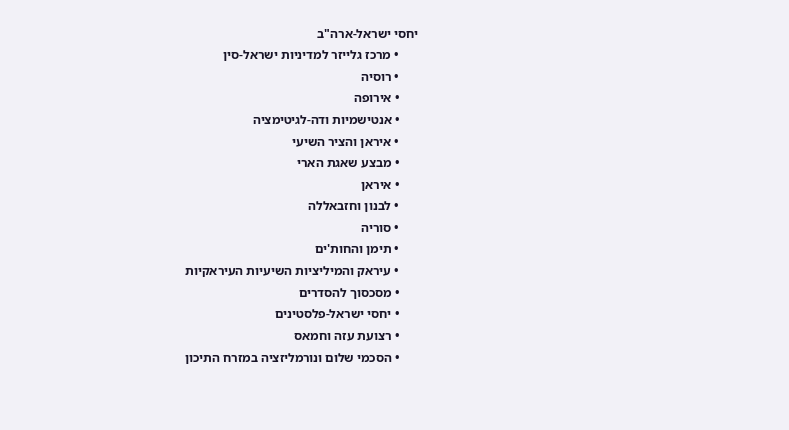יחסי ישראל-ארה"ב
      • מרכז גלייזר למדיניות ישראל-סין
      • רוסיה
      • אירופה
      • אנטישמיות ודה-לגיטימציה
      • איראן והציר השיעי
      • מבצע שאגת הארי
      • איראן
      • לבנון וחזבאללה
      • סוריה
      • תימן והחות'ים
      • עיראק והמיליציות השיעיות העיראקיות
      • מסכסוך להסדרים
      • יחסי ישראל-פלסטינים
      • רצועת עזה וחמאס
      • הסכמי שלום ונורמליזציה במזרח התיכון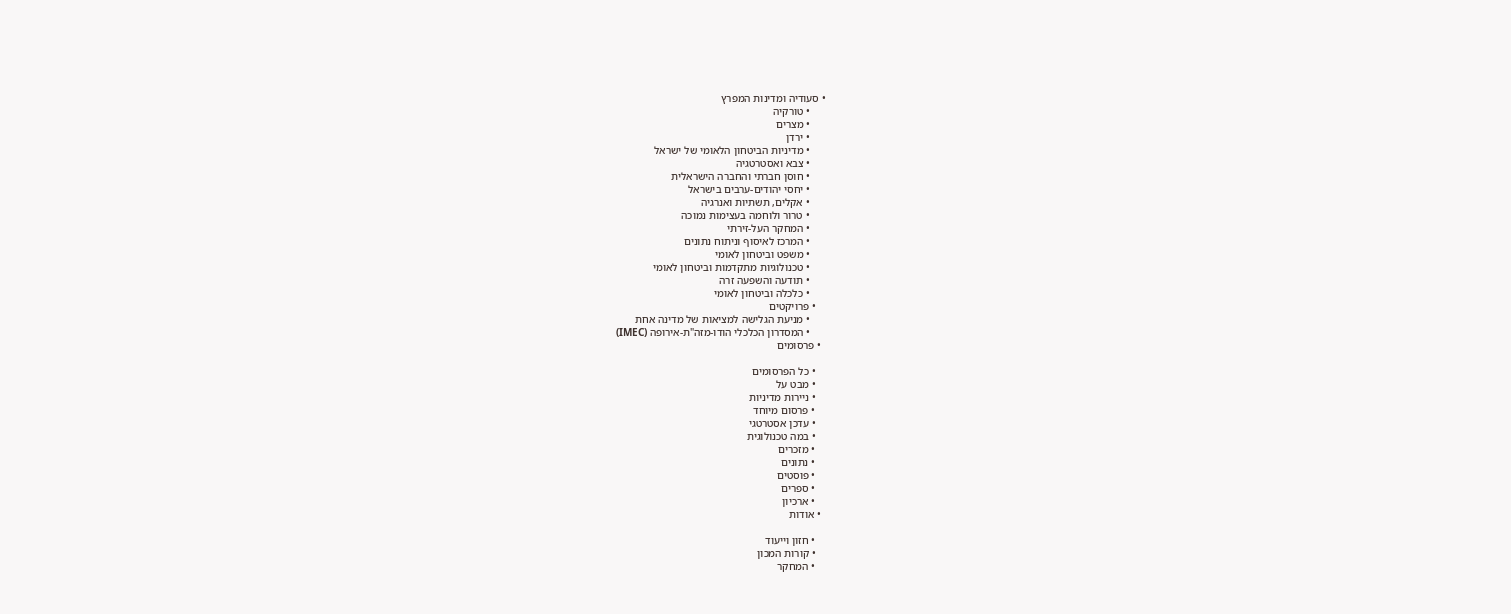• סעודיה ומדינות המפרץ
      • טורקיה
      • מצרים
      • ירדן
      • מדיניות הביטחון הלאומי של ישראל
      • צבא ואסטרטגיה
      • חוסן חברתי והחברה הישראלית
      • יחסי יהודים-ערבים בישראל
      • אקלים, תשתיות ואנרגיה
      • טרור ולוחמה בעצימות נמוכה
      • המחקר העל-זירתי
      • המרכז לאיסוף וניתוח נתונים
      • משפט וביטחון לאומי
      • טכנולוגיות מתקדמות וביטחון לאומי
      • תודעה והשפעה זרה
      • כלכלה וביטחון לאומי
    • פרויקטים
      • מניעת הגלישה למציאות של מדינה אחת
      • המסדרון הכלכלי הודו-מזה"ת-אירופה (IMEC)
  • פרסומים

    • כל הפרסומים
    • מבט על
    • ניירות מדיניות
    • פרסום מיוחד
    • עדכן אסטרטגי
    • במה טכנולוגית
    • מזכרים
    • נתונים
    • פוסטים
    • ספרים
    • ארכיון
  • אודות

    • חזון וייעוד
    • קורות המכון
    • המחקר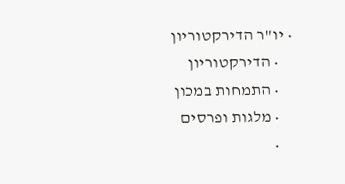• יו"ר הדירקטוריון
    • הדירקטוריון
    • התמחות במכון
    • מלגות ופרסים
    •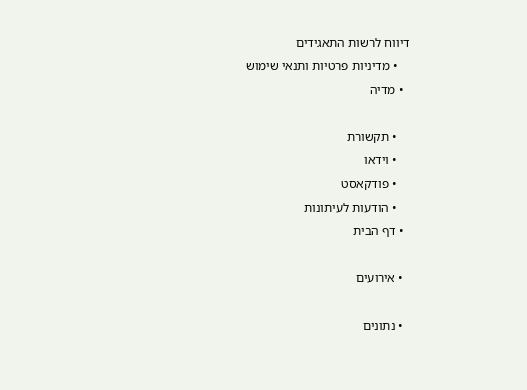דיווח לרשות התאגידים
    • מדיניות פרטיות ותנאי שימוש
  • מדיה

    • תקשורת
    • וידאו
    • פודקאסט
    • הודעות לעיתונות
  • דף הבית

  • אירועים

  • נתונים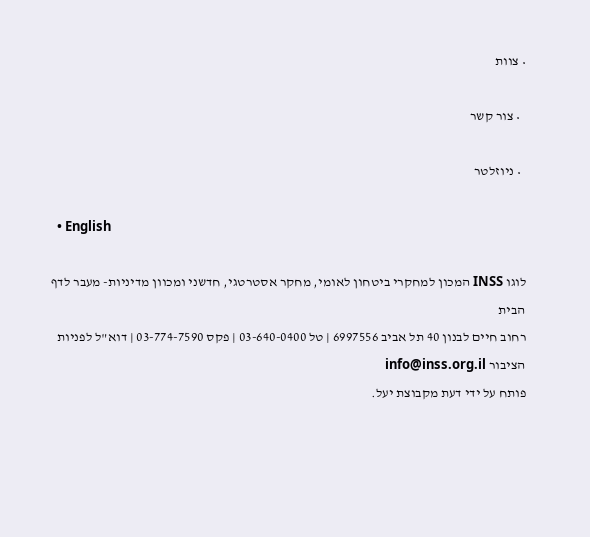• צוות

  • צור קשר

  • ניוזלטר

  • English

לוגו INSS המכון למחקרי ביטחון לאומי, מחקר אסטרטגי, חדשני ומכוון מדיניות- מעבר לדף הבית
רחוב חיים לבנון 40 תל אביב 6997556 | טל 03-640-0400 | פקס 03-774-7590 | דוא"ל לפניות הציבור info@inss.org.il
פותח על ידי דעת מקבוצת יעל.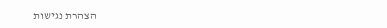הצהרת נגישות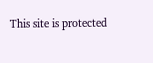This site is protected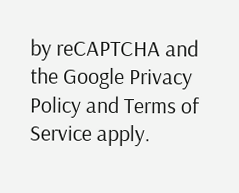by reCAPTCHA and the Google Privacy Policy and Terms of Service apply.